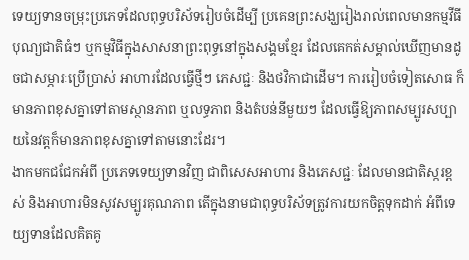ទេយ្យទានចម្រុះប្រភេទដែលពុទ្ធបរិស័ទរៀបចំដើម្បី ប្រគេនព្រះសង្ឃរៀងរាល់ពេលមានកម្មវីធីបុណ្យជាតិធំៗ ឬកម្មវិធីក្នុងសាសនាព្រះពុទ្ធនៅក្នុងសង្គមខ្មែរ ដែលគេកត់សម្គាល់ឃើញមានដូចជាសម្ភារៈប្រើប្រាស់ អាហារដែលធ្វើថ្មីៗ ភេសជ្ជៈ និងថវិកាជាដើម។ ការរៀបចំទៀតសោធ ក៏មានភាពខុសគ្នាទៅតាមស្ថានភាព ឬលទ្ធភាព និងតំបន់នីមួយៗ ដែលធ្វើឱ្យភាពសម្បូរសប្បាយនៃវត្តក៏មានភាពខុសគ្នាទៅតាមនោះដែរ។
ងាកមកជជែកអំពី ប្រភេទទេយ្យទានវិញ ជាពិសេសអាហារ និងភេសជ្ជៈ ដែលមានជាតិស្ករខ្ពស់ និងអាហារមិនសូវសម្បូរគុណភាព តើក្នុងនាមជាពុទ្ធបរិស័ទត្រូវការយកចិត្តទុកដាក់ អំពីទេយ្យទានដែលគិតគូ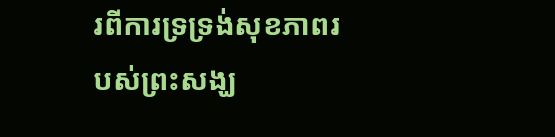រពីការទ្រទ្រង់សុខភាពរបស់ព្រះសង្ឃ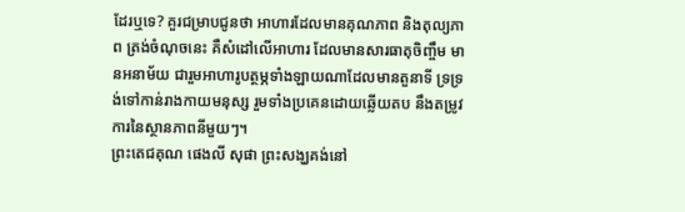ដែរឬទេ? គួរជម្រាបជូនថា អាហារដែលមានគុណភាព និងតុល្យភាព ត្រង់ចំណុចនេះ គឺសំដៅលើអាហារ ដែលមានសារធាតុចិញ្ចឹម មានអនាម័យ ជារួមអាហារូបត្ថម្ភទាំងឡាយណាដែលមានតួនាទី ទ្រទ្រង់ទៅកាន់រាងកាយមនុស្ស រួមទាំងប្រគេនដោយឆ្លើយតប នឹងតម្រូវការនៃស្ថានភាពនីមួយៗ។
ព្រះតេជគុណ ផេងលី សុផា ព្រះសង្ឃគង់នៅ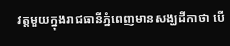វត្តមួយក្នុងរាជធានីភ្នំពេញមានសង្ឃដីកាថា បើ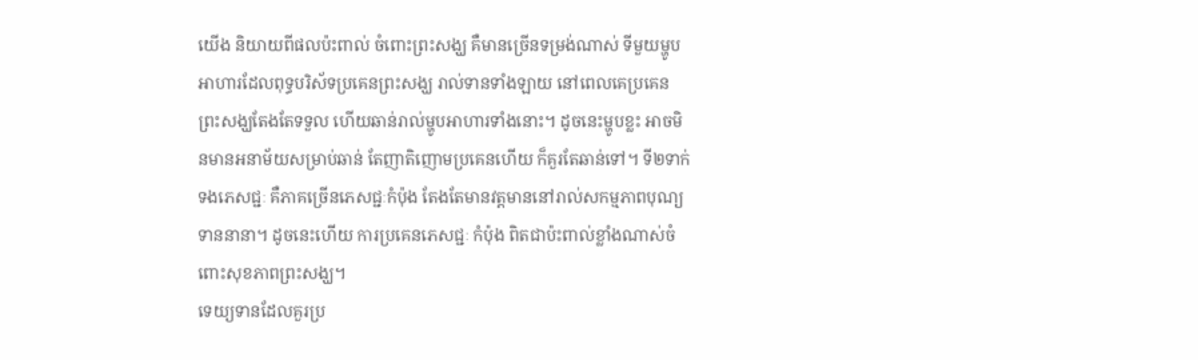យើង និយាយពីផលប៉ះពាល់ ចំពោះព្រះសង្ឃ គឺមានច្រើនទម្រង់ណាស់ ទីមួយម្ហូបអាហារដែលពុទ្ធបរិស័ទប្រគេនព្រះសង្ឃ រាល់ទានទាំងឡាយ នៅពេលគេប្រគេន ព្រះសង្ឃតែងតែទទួល ហើយឆាន់រាល់ម្ហូបអាហារទាំងនោះ។ ដូចនេះម្ហូបខ្លះ អាចមិនមានអនាម័យសម្រាប់ឆាន់ តែញាតិញោមប្រគេនហើយ ក៏គួរតែឆាន់ទៅ។ ទី២ទាក់ទងភេសជ្ជៈ គឺភាគច្រើនភេសជ្ជៈកំប៉ុង តែងតែមានវត្តមាននៅរាល់សកម្មភាពបុណ្យទាននានា។ ដូចនេះហើយ ការប្រគេនភេសជ្ជៈ កំប៉ុង ពិតជាប៉ះពាល់ខ្លាំងណាស់ចំពោះសុខភាពព្រះសង្ឃ។
ទេយ្យទានដែលគួរប្រ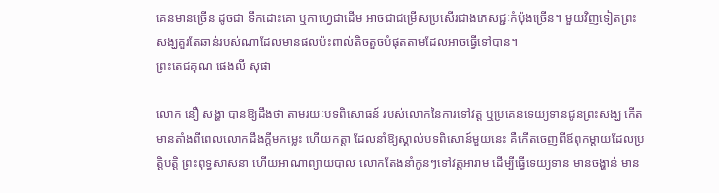គេនមានច្រើន ដូចជា ទឹកដោះគោ ឬកាហ្វេជាដើម អាចជាជម្រើសប្រសើរជាងភេសជ្ជៈកំប៉ុងច្រើន។ មួយវិញទៀតព្រះសង្ឃគួរតែឆាន់របស់ណាដែលមានផលប៉ះពាល់តិចតួចបំផុតតាមដែលអាចធ្វើទៅបាន។
ព្រះតេជគុណ ផេងលី សុផា

លោក នឿ សង្ហា បានឱ្យដឹងថា តាមរយៈបទពិសោធន៍ របស់លោកនៃការទៅវត្ត ឬប្រគេនទេយ្យទានជូនព្រះសង្ឃ កើតមានតាំងពីពេលលោកដឹងក្ដីមកម្លេះ ហើយកត្តា ដែលនាំឱ្យស្គាល់បទពិសោន៍មួយនេះ គឺកើតចេញពីឪពុកម្តាយដែលប្រត្តិបត្តិ ព្រះពុទ្ធសាសនា ហើយអាណាព្យាយបាល លោកតែងនាំកូនៗទៅវត្តអារាម ដើម្បីធ្វើទេយ្យទាន មានចង្ហាន់ មាន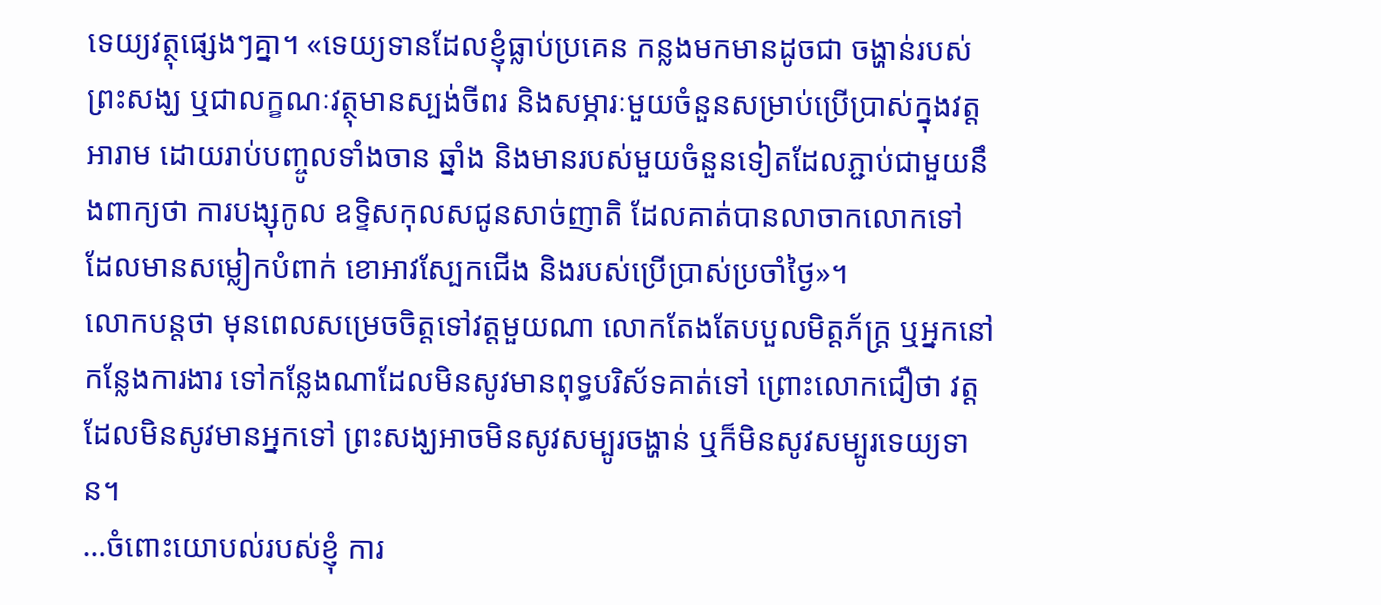ទេយ្យវត្ថុផ្សេងៗគ្នា។ «ទេយ្យទានដែលខ្ញុំធ្លាប់ប្រគេន កន្លងមកមានដូចជា ចង្ហាន់របស់ព្រះសង្ឃ ឬជាលក្ខណៈវត្ថុមានស្បង់ចីពរ និងសម្ភារៈមួយចំនួនសម្រាប់ប្រើប្រាស់ក្នុងវត្តអារាម ដោយរាប់បញ្ចូលទាំងចាន ឆ្នាំង និងមានរបស់មួយចំនួនទៀតដែលភ្ជាប់ជាមួយនឹងពាក្យថា ការបង្សុកូល ឧទ្ទិសកុលសជូនសាច់ញាតិ ដែលគាត់បានលាចាកលោកទៅ ដែលមានសម្លៀកបំពាក់ ខោអាវស្បែកជើង និងរបស់ប្រើប្រាស់ប្រចាំថ្ងៃ»។
លោកបន្តថា មុនពេលសម្រេចចិត្តទៅវត្តមួយណា លោកតែងតែបបួលមិត្តភ័ក្រ្ត ឬអ្នកនៅកន្លែងការងារ ទៅកន្លែងណាដែលមិនសូវមានពុទ្ធបរិស័ទគាត់ទៅ ព្រោះលោកជឿថា វត្តដែលមិនសូវមានអ្នកទៅ ព្រះសង្ឃអាចមិនសូវសម្បូរចង្ហាន់ ឬក៏មិនសូវសម្បូរទេយ្យទាន។
…ចំពោះយោបល់របស់ខ្ញុំ ការ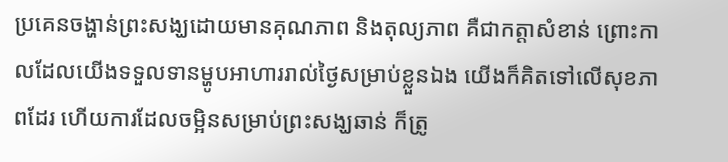ប្រគេនចង្ហាន់ព្រះសង្ឃដោយមានគុណភាព និងតុល្យភាព គឺជាកត្តាសំខាន់ ព្រោះកាលដែលយើងទទួលទានម្ហូបអាហាររាល់ថ្ងៃសម្រាប់ខ្លួនឯង យើងក៏គិតទៅលើសុខភាពដែរ ហើយការដែលចម្អិនសម្រាប់ព្រះសង្ឃឆាន់ ក៏ត្រូ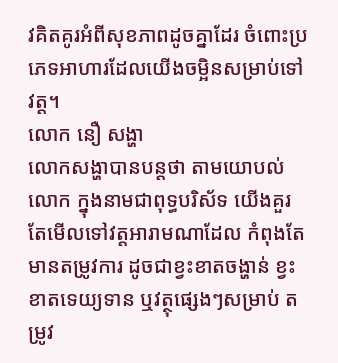វគិតគូរអំពីសុខភាពដូចគ្នាដែរ ចំពោះប្រភេទអាហារដែលយើងចម្អិនសម្រាប់ទៅវត្ត។
លោក នឿ សង្ហា
លោកសង្ហាបានបន្តថា តាមយោបល់លោក ក្នុងនាមជាពុទ្ធបរិស័ទ យើងគួរតែមើលទៅវត្តអារាមណាដែល កំពុងតែមានតម្រូវការ ដូចជាខ្វះខាតចង្ហាន់ ខ្វះខាតទេយ្យទាន ឬវត្ថុផ្សេងៗសម្រាប់ តម្រូវ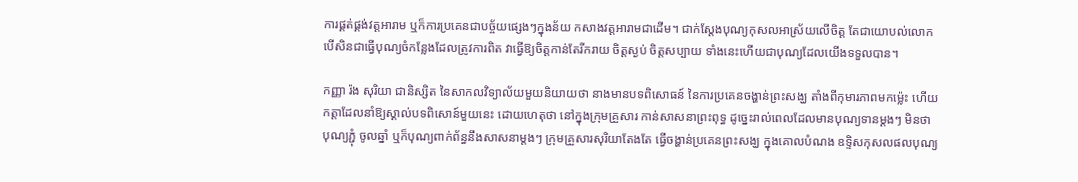ការផ្គត់ផ្គង់វត្តអារាម ឬក៏ការប្រគេនជាបច្ច័យផ្សេងៗក្នុងន័យ កសាងវត្តអារាមជាដើម។ ជាក់ស្តែងបុណ្យកុសលអាស្រ័យលើចិត្ត តែជាយោបល់លោក បើសិនជាធ្វើបុណ្យចំកន្លែងដែលត្រូវការពិត វាធ្វើឱ្យចិត្តកាន់តែរីករាយ ចិត្តស្ងប់ ចិត្តសប្បាយ ទាំងនេះហើយជាបុណ្យដែលយើងទទួលបាន។

កញ្ញា រ៉ង សុរិយា ជានិស្សិត នៃសាកលវិទ្យាល័យមួយនិយាយថា នាងមានបទពិសោធន៍ នៃការប្រគេនចង្ហាន់ព្រះសង្ឃ តាំងពីកុមារភាពមកម្ល៉េះ ហើយកត្តាដែលនាំឱ្យស្គាល់បទពិសោន៍មួយនេះ ដោយហេតុថា នៅក្នុងក្រុមគ្រួសារ កាន់សាសនាព្រះពុទ្ធ ដូច្នេះរាល់ពេលដែលមានបុណ្យទានម្តងៗ មិនថា បុណ្យភ្ជុំ ចូលឆ្នាំ ឬក៏បុណ្យពាក់ព័ន្ធនឹងសាសនាម្តងៗ ក្រុមគ្រួសារសុរិយាតែងតែ ធ្វើចង្ហាន់ប្រគេនព្រះសង្ឃ ក្នុងគោលបំណង ឧទ្ទិសកុសលផលបុណ្យ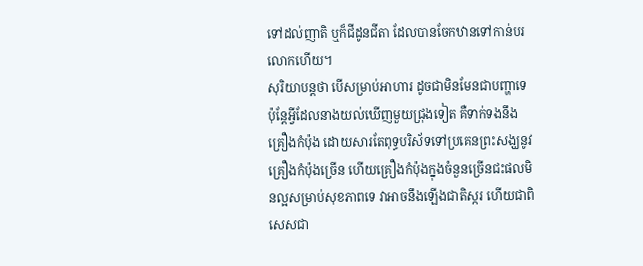ទៅដល់ញាតិ ឬក៏ជីដូនជីតា ដែលបានចែកឋានទៅកាន់បរលោកហើយ។
សុរិយាបន្តថា បើសម្រាប់អាហារ ដូចជាមិនមែនជាបញ្ហាទេ ប៉ុន្តែអ្វីដែលនាងយល់ឃើញមួយជ្រុងទៀត គឺទាក់ទងនឹងគ្រឿងកំប៉ុង ដោយសារតែពុទ្ធបរិស័ទទៅប្រគេនព្រះសង្ឃនូវគ្រឿងកំប៉ុងច្រើន ហើយគ្រឿងកំប៉ុងក្នុងចំនួនច្រើនជះផលមិនល្អសម្រាប់សុខភាពទេ វាអាចនឹងឡើងជាតិស្ករ ហើយជាពិសេសជា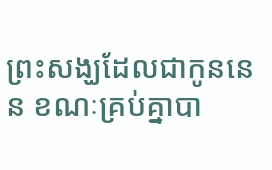ព្រះសង្ឃដែលជាកូននេន ខណៈគ្រប់គ្នាបា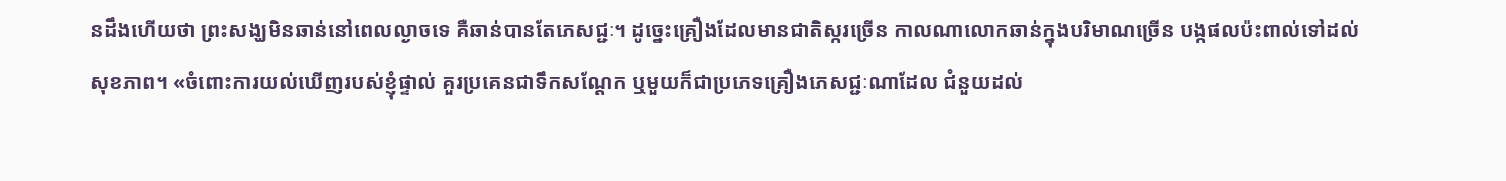នដឹងហើយថា ព្រះសង្ឃមិនឆាន់នៅពេលល្ងាចទេ គឺឆាន់បានតែភេសជ្ជៈ។ ដូច្នេះគ្រឿងដែលមានជាតិស្ករច្រើន កាលណាលោកឆាន់ក្នុងបរិមាណច្រើន បង្កផលប៉ះពាល់ទៅដល់សុខភាព។ «ចំពោះការយល់ឃើញរបស់ខ្ញុំផ្ទាល់ គួរប្រគេនជាទឹកសណ្តែក ឬមួយក៏ជាប្រភេទគ្រឿងភេសជ្ជៈណាដែល ជំនួយដល់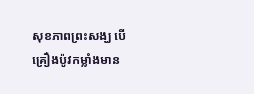សុខភាពព្រះសង្ឃ បើគ្រឿងប៉ូវកម្លាំងមាន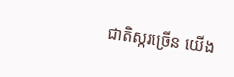ជាតិស្ករច្រើន យើង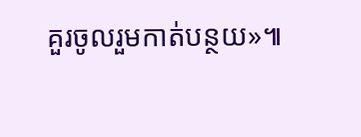គួរចូលរួមកាត់បន្ថយ»៕